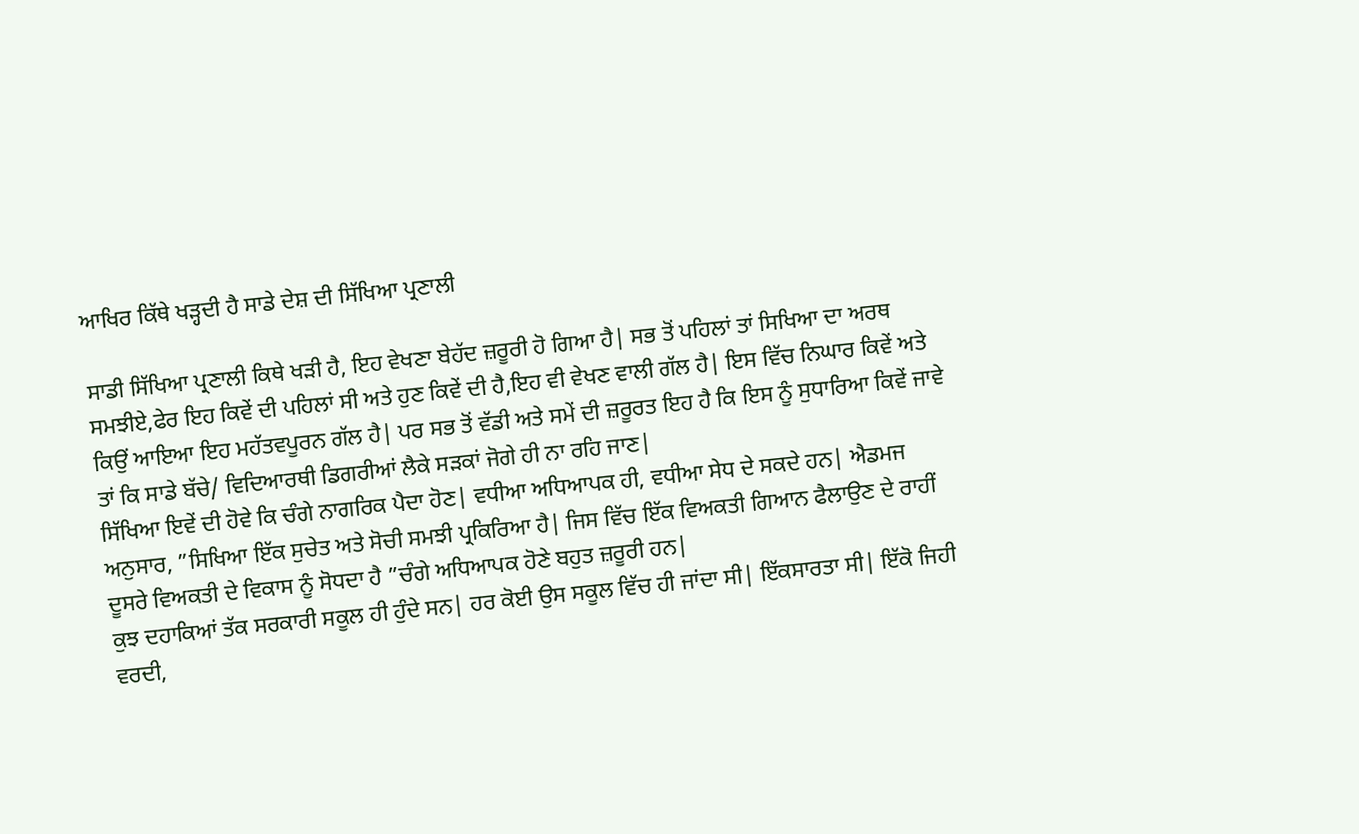ਆਖਿਰ ਕਿੱਥੇ ਖੜ੍ਹਦੀ ਹੈ ਸਾਡੇ ਦੇਸ਼ ਦੀ ਸਿੱਖਿਆ ਪ੍ਰਣਾਲੀ

ਸਾਡੀ ਸਿੱਖਿਆ ਪ੍ਰਣਾਲੀ ਕਿਥੇ ਖੜੀ ਹੈ, ਇਹ ਵੇਖਣਾ ਬੇਹੱਦ ਜ਼ਰੂਰੀ ਹੋ ਗਿਆ ਹੈ| ਸਭ ਤੋਂ ਪਹਿਲਾਂ ਤਾਂ ਸਿਖਿਆ ਦਾ ਅਰਥ ਸਮਝੀਏ,ਫੇਰ ਇਹ ਕਿਵੇਂ ਦੀ ਪਹਿਲਾਂ ਸੀ ਅਤੇ ਹੁਣ ਕਿਵੇਂ ਦੀ ਹੈ,ਇਹ ਵੀ ਵੇਖਣ ਵਾਲੀ ਗੱਲ ਹੈ| ਇਸ ਵਿੱਚ ਨਿਘਾਰ ਕਿਵੇਂ ਅਤੇ ਕਿਉਂ ਆਇਆ ਇਹ ਮਹੱਤਵਪੂਰਨ ਗੱਲ ਹੈ| ਪਰ ਸਭ ਤੋਂ ਵੱਡੀ ਅਤੇ ਸਮੇਂ ਦੀ ਜ਼ਰੂਰਤ ਇਹ ਹੈ ਕਿ ਇਸ ਨੂੰ ਸੁਧਾਰਿਆ ਕਿਵੇਂ ਜਾਵੇ ਤਾਂ ਕਿ ਸਾਡੇ ਬੱਚੇ/ ਵਿਦਿਆਰਥੀ ਡਿਗਰੀਆਂ ਲੈਕੇ ਸੜਕਾਂ ਜੋਗੇ ਹੀ ਨਾ ਰਹਿ ਜਾਣ|
ਸਿੱਖਿਆ ਇਵੇਂ ਦੀ ਹੋਵੇ ਕਿ ਚੰਗੇ ਨਾਗਰਿਕ ਪੈਦਾ ਹੋਣ| ਵਧੀਆ ਅਧਿਆਪਕ ਹੀ, ਵਧੀਆ ਸੇਧ ਦੇ ਸਕਦੇ ਹਨ| ਐਡਮਜ ਅਨੁਸਾਰ, ”ਸਿਖਿਆ ਇੱਕ ਸੁਚੇਤ ਅਤੇ ਸੋਚੀ ਸਮਝੀ ਪ੍ਰਕਿਰਿਆ ਹੈ| ਜਿਸ ਵਿੱਚ ਇੱਕ ਵਿਅਕਤੀ ਗਿਆਨ ਫੈਲਾਉਣ ਦੇ ਰਾਹੀਂ ਦੂਸਰੇ ਵਿਅਕਤੀ ਦੇ ਵਿਕਾਸ ਨੂੰ ਸੋਧਦਾ ਹੈ ”ਚੰਗੇ ਅਧਿਆਪਕ ਹੋਣੇ ਬਹੁਤ ਜ਼ਰੂਰੀ ਹਨ|
ਕੁਝ ਦਹਾਕਿਆਂ ਤੱਕ ਸਰਕਾਰੀ ਸਕੂਲ ਹੀ ਹੁੰਦੇ ਸਨ| ਹਰ ਕੋਈ ਉਸ ਸਕੂਲ ਵਿੱਚ ਹੀ ਜਾਂਦਾ ਸੀ| ਇੱਕਸਾਰਤਾ ਸੀ| ਇੱਕੋ ਜਿਹੀ ਵਰਦੀ,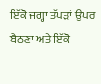ਇੱਕੋ ਜਗ੍ਹਾ ਤੱਪੜਾਂ ਉਪਰ ਬੈਠਣਾ ਅਤੇ ਇੱਕੋ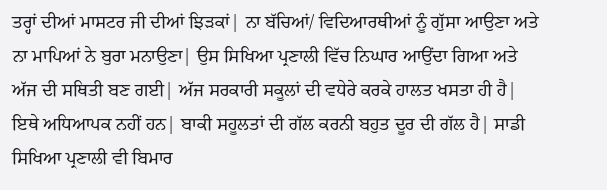ਤਰ੍ਹਾਂ ਦੀਆਂ ਮਾਸਟਰ ਜੀ ਦੀਆਂ ਝਿੜਕਾਂ| ਨਾ ਬੱਚਿਆਂ/ ਵਿਦਿਆਰਥੀਆਂ ਨੂੰ ਗੁੱਸਾ ਆਉਣਾ ਅਤੇ ਨਾ ਮਾਪਿਆਂ ਨੇ ਬੁਰਾ ਮਨਾਉਣਾ| ਉਸ ਸਿਖਿਆ ਪ੍ਰਣਾਲੀ ਵਿੱਚ ਨਿਘਾਰ ਆਉਂਦਾ ਗਿਆ ਅਤੇ ਅੱਜ ਦੀ ਸਥਿਤੀ ਬਣ ਗਈ| ਅੱਜ ਸਰਕਾਰੀ ਸਕੂਲਾਂ ਦੀ ਵਧੇਰੇ ਕਰਕੇ ਹਾਲਤ ਖਸਤਾ ਹੀ ਹੈ| ਇਥੇ ਅਧਿਆਪਕ ਨਹੀਂ ਹਨ| ਬਾਕੀ ਸਹੂਲਤਾਂ ਦੀ ਗੱਲ ਕਰਨੀ ਬਹੁਤ ਦੂਰ ਦੀ ਗੱਲ ਹੈ| ਸਾਡੀ ਸਿਖਿਆ ਪ੍ਰਣਾਲੀ ਵੀ ਬਿਮਾਰ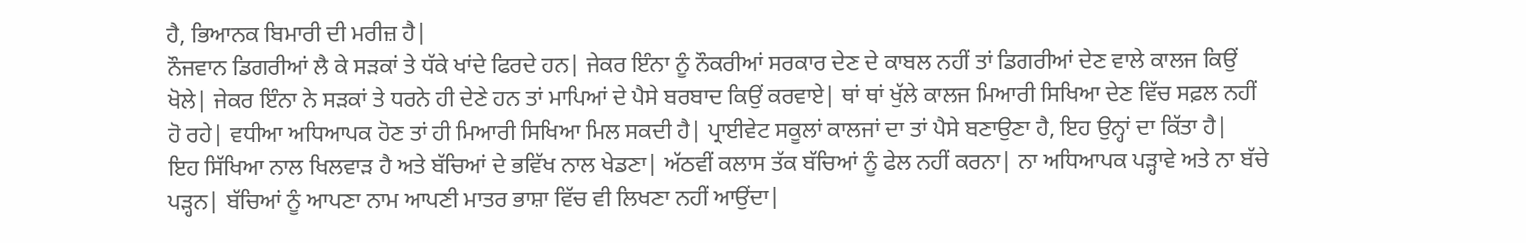ਹੈ, ਭਿਆਨਕ ਬਿਮਾਰੀ ਦੀ ਮਰੀਜ਼ ਹੈ|
ਨੌਜਵਾਨ ਡਿਗਰੀਆਂ ਲੈ ਕੇ ਸੜਕਾਂ ਤੇ ਧੱਕੇ ਖਾਂਦੇ ਫਿਰਦੇ ਹਨ| ਜੇਕਰ ਇੰਨਾ ਨੂੰ ਨੌਕਰੀਆਂ ਸਰਕਾਰ ਦੇਣ ਦੇ ਕਾਬਲ ਨਹੀਂ ਤਾਂ ਡਿਗਰੀਆਂ ਦੇਣ ਵਾਲੇ ਕਾਲਜ ਕਿਉਂ ਖੋਲੇ| ਜੇਕਰ ਇੰਨਾ ਨੇ ਸੜਕਾਂ ਤੇ ਧਰਨੇ ਹੀ ਦੇਣੇ ਹਨ ਤਾਂ ਮਾਪਿਆਂ ਦੇ ਪੈਸੇ ਬਰਬਾਦ ਕਿਉਂ ਕਰਵਾਏ| ਥਾਂ ਥਾਂ ਖੁੱਲੇ ਕਾਲਜ ਮਿਆਰੀ ਸਿਖਿਆ ਦੇਣ ਵਿੱਚ ਸਫ਼ਲ ਨਹੀਂ ਹੋ ਰਹੇ| ਵਧੀਆ ਅਧਿਆਪਕ ਹੋਣ ਤਾਂ ਹੀ ਮਿਆਰੀ ਸਿਖਿਆ ਮਿਲ ਸਕਦੀ ਹੈ| ਪ੍ਰਾਈਵੇਟ ਸਕੂਲਾਂ ਕਾਲਜਾਂ ਦਾ ਤਾਂ ਪੈਸੇ ਬਣਾਉਣਾ ਹੈ, ਇਹ ਉਨ੍ਹਾਂ ਦਾ ਕਿੱਤਾ ਹੈ|
ਇਹ ਸਿੱਖਿਆ ਨਾਲ ਖਿਲਵਾੜ ਹੈ ਅਤੇ ਬੱਚਿਆਂ ਦੇ ਭਵਿੱਖ ਨਾਲ ਖੇਡਣਾ| ਅੱਠਵੀਂ ਕਲਾਸ ਤੱਕ ਬੱਚਿਆਂ ਨੂੰ ਫੇਲ ਨਹੀਂ ਕਰਨਾ| ਨਾ ਅਧਿਆਪਕ ਪੜ੍ਹਾਵੇ ਅਤੇ ਨਾ ਬੱਚੇ ਪੜ੍ਹਨ| ਬੱਚਿਆਂ ਨੂੰ ਆਪਣਾ ਨਾਮ ਆਪਣੀ ਮਾਤਰ ਭਾਸ਼ਾ ਵਿੱਚ ਵੀ ਲਿਖਣਾ ਨਹੀਂ ਆਉਂਦਾ|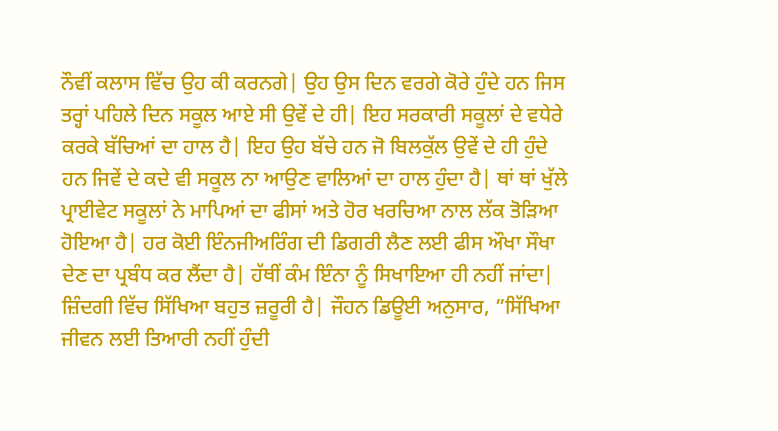ਨੌਵੀਂ ਕਲਾਸ ਵਿੱਚ ਉਹ ਕੀ ਕਰਨਗੇ| ਉਹ ਉਸ ਦਿਨ ਵਰਗੇ ਕੋਰੇ ਹੁੰਦੇ ਹਨ ਜਿਸ ਤਰ੍ਹਾਂ ਪਹਿਲੇ ਦਿਨ ਸਕੂਲ ਆਏ ਸੀ ਉਵੇਂ ਦੇ ਹੀ| ਇਹ ਸਰਕਾਰੀ ਸਕੂਲਾਂ ਦੇ ਵਧੇਰੇ ਕਰਕੇ ਬੱਚਿਆਂ ਦਾ ਹਾਲ ਹੈ| ਇਹ ਉਹ ਬੱਚੇ ਹਨ ਜੋ ਬਿਲਕੁੱਲ ਉਵੇਂ ਦੇ ਹੀ ਹੁੰਦੇ ਹਨ ਜਿਵੇਂ ਦੇ ਕਦੇ ਵੀ ਸਕੂਲ ਨਾ ਆਉਣ ਵਾਲਿਆਂ ਦਾ ਹਾਲ ਹੁੰਦਾ ਹੈ| ਥਾਂ ਥਾਂ ਖੁੱਲੇ ਪ੍ਰਾਈਵੇਟ ਸਕੂਲਾਂ ਨੇ ਮਾਪਿਆਂ ਦਾ ਫੀਸਾਂ ਅਤੇ ਹੋਰ ਖਰਚਿਆ ਨਾਲ ਲੱਕ ਤੋੜਿਆ ਹੋਇਆ ਹੈ| ਹਰ ਕੋਈ ਇੰਨਜੀਅਰਿੰਗ ਦੀ ਡਿਗਰੀ ਲੈਣ ਲਈ ਫੀਸ ਔਖਾ ਸੌਖਾ ਦੇਣ ਦਾ ਪ੍ਰਬੰਧ ਕਰ ਲੈਂਦਾ ਹੈ| ਹੱਥੀਂ ਕੰਮ ਇੰਨਾ ਨੂੰ ਸਿਖਾਇਆ ਹੀ ਨਹੀਂ ਜਾਂਦਾ| ਜ਼ਿੰਦਗੀ ਵਿੱਚ ਸਿੱਖਿਆ ਬਹੁਤ ਜ਼ਰੂਰੀ ਹੈ| ਜੌਹਨ ਡਿਊਈ ਅਨੁਸਾਰ, ”ਸਿੱਖਿਆ ਜੀਵਨ ਲਈ ਤਿਆਰੀ ਨਹੀਂ ਹੁੰਦੀ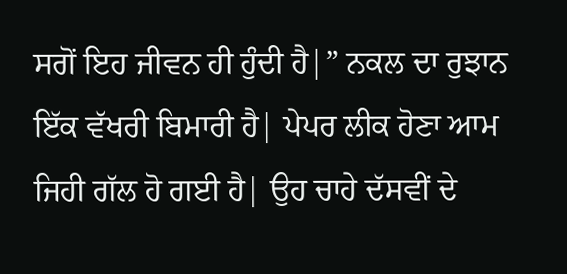ਸਗੋਂ ਇਹ ਜੀਵਨ ਹੀ ਹੁੰਦੀ ਹੈ|” ਨਕਲ ਦਾ ਰੁਝਾਨ ਇੱਕ ਵੱਖਰੀ ਬਿਮਾਰੀ ਹੈ| ਪੇਪਰ ਲੀਕ ਹੋਣਾ ਆਮ ਜਿਹੀ ਗੱਲ ਹੋ ਗਈ ਹੈ| ਉਹ ਚਾਹੇ ਦੱਸਵੀਂ ਦੇ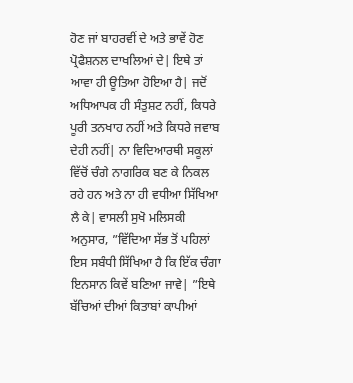ਹੋਣ ਜਾਂ ਬਾਹਰਵੀਂ ਦੇ ਅਤੇ ਭਾਵੇਂ ਹੋਣ ਪ੍ਰੋਫੈਸ਼ਨਲ ਦਾਖਲਿਆਂ ਦੇ| ਇਥੇ ਤਾਂ ਆਵਾ ਹੀ ਊਤਿਆ ਹੋਇਆ ਹੈ| ਜਦੋਂ ਅਧਿਆਪਕ ਹੀ ਸੰਤੁਸ਼ਟ ਨਹੀਂ, ਕਿਧਰੇ ਪੂਰੀ ਤਨਖਾਹ ਨਹੀਂ ਅਤੇ ਕਿਧਰੇ ਜਵਾਬ ਦੇਹੀ ਨਹੀਂ| ਨਾ ਵਿਦਿਆਰਥੀ ਸਕੂਲਾਂ ਵਿੱਚੋਂ ਚੰਗੇ ਨਾਗਰਿਕ ਬਣ ਕੇ ਨਿਕਲ ਰਹੇ ਹਨ ਅਤੇ ਨਾ ਹੀ ਵਧੀਆ ਸਿੱਖਿਆ ਲੈ ਕੇ| ਵਾਸਲੀ ਸੁਖੋ ਮਲਿਸਕੀ ਅਨੁਸਾਰ, ”ਵਿੱਦਿਆ ਸੱਭ ਤੋਂ ਪਹਿਲਾਂ ਇਸ ਸਬੰਧੀ ਸਿੱਖਿਆ ਹੈ ਕਿ ਇੱਕ ਚੰਗਾ ਇਨਸਾਨ ਕਿਵੇਂ ਬਣਿਆ ਜਾਵੇ| ”ਇਥੇ ਬੱਚਿਆਂ ਦੀਆਂ ਕਿਤਾਬਾਂ ਕਾਪੀਆਂ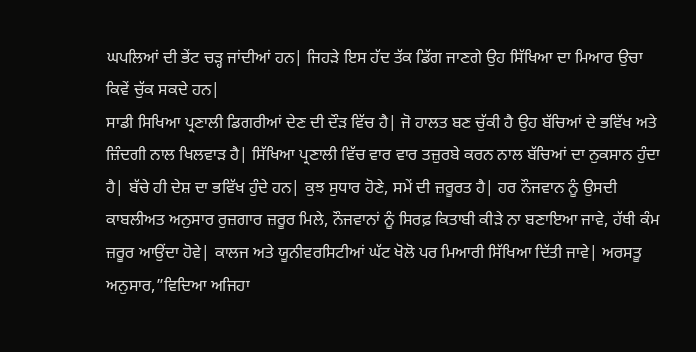ਘਪਲਿਆਂ ਦੀ ਭੇਂਟ ਚੜ੍ਹ ਜਾਂਦੀਆਂ ਹਨ| ਜਿਹੜੇ ਇਸ ਹੱਦ ਤੱਕ ਡਿੱਗ ਜਾਣਗੇ ਉਹ ਸਿੱਖਿਆ ਦਾ ਮਿਆਰ ਉਚਾ ਕਿਵੇਂ ਚੁੱਕ ਸਕਦੇ ਹਨ|
ਸਾਡੀ ਸਿਖਿਆ ਪ੍ਰਣਾਲੀ ਡਿਗਰੀਆਂ ਦੇਣ ਦੀ ਦੌੜ ਵਿੱਚ ਹੈ| ਜੋ ਹਾਲਤ ਬਣ ਚੁੱਕੀ ਹੈ ਉਹ ਬੱਚਿਆਂ ਦੇ ਭਵਿੱਖ ਅਤੇ ਜ਼ਿੰਦਗੀ ਨਾਲ ਖਿਲਵਾੜ ਹੈ| ਸਿੱਖਿਆ ਪ੍ਰਣਾਲੀ ਵਿੱਚ ਵਾਰ ਵਾਰ ਤਜ਼ੁਰਬੇ ਕਰਨ ਨਾਲ ਬੱਚਿਆਂ ਦਾ ਨੁਕਸਾਨ ਹੁੰਦਾ ਹੈ| ਬੱਚੇ ਹੀ ਦੇਸ਼ ਦਾ ਭਵਿੱਖ ਹੁੰਦੇ ਹਨ| ਕੁਝ ਸੁਧਾਰ ਹੋਣੇ, ਸਮੇਂ ਦੀ ਜ਼ਰੂਰਤ ਹੈ| ਹਰ ਨੌਜਵਾਨ ਨੂੰ ਉਸਦੀ ਕਾਬਲੀਅਤ ਅਨੁਸਾਰ ਰੁਜ਼ਗਾਰ ਜ਼ਰੂਰ ਮਿਲੇ, ਨੌਜਵਾਨਾਂ ਨੂੰ ਸਿਰਫ਼ ਕਿਤਾਬੀ ਕੀੜੇ ਨਾ ਬਣਾਇਆ ਜਾਵੇ, ਹੱਥੀ ਕੰਮ ਜ਼ਰੂਰ ਆਉਂਦਾ ਹੋਵੇ| ਕਾਲਜ ਅਤੇ ਯੂਨੀਵਰਸਿਟੀਆਂ ਘੱਟ ਖੋਲੋ ਪਰ ਮਿਆਰੀ ਸਿੱਖਿਆ ਦਿੱਤੀ ਜਾਵੇ| ਅਰਸਤੂ ਅਨੁਸਾਰ,”ਵਿਦਿਆ ਅਜਿਹਾ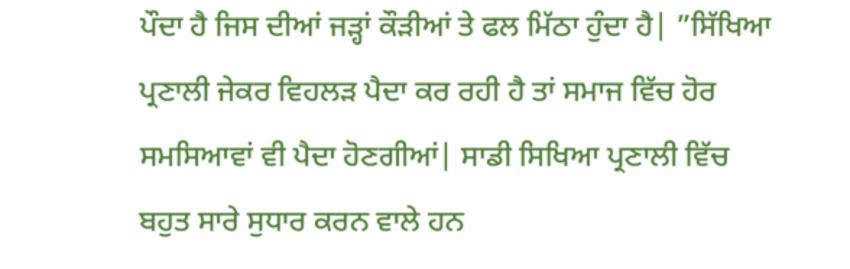ਪੌਦਾ ਹੈ ਜਿਸ ਦੀਆਂ ਜੜ੍ਹਾਂ ਕੌੜੀਆਂ ਤੇ ਫਲ ਮਿੱਠਾ ਹੁੰਦਾ ਹੈ| ”ਸਿੱਖਿਆ ਪ੍ਰਣਾਲੀ ਜੇਕਰ ਵਿਹਲੜ ਪੈਦਾ ਕਰ ਰਹੀ ਹੈ ਤਾਂ ਸਮਾਜ ਵਿੱਚ ਹੋਰ ਸਮਸਿਆਵਾਂ ਵੀ ਪੈਦਾ ਹੋਣਗੀਆਂ| ਸਾਡੀ ਸਿਖਿਆ ਪ੍ਰਣਾਲੀ ਵਿੱਚ ਬਹੁਤ ਸਾਰੇ ਸੁਧਾਰ ਕਰਨ ਵਾਲੇ ਹਨ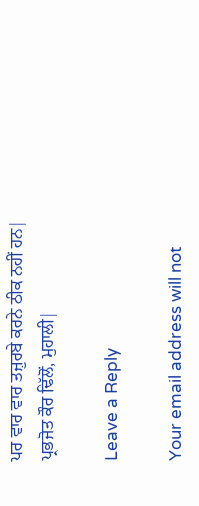ਪਰ ਵਾਰ ਵਾਰ ਤਜ਼ੁਰਬੇ ਕਰਨੇ ਠੀਕ ਨਹੀਂ ਹਨ|
ਪ੍ਰਭਜੋਤ ਕੌਰ ਢਿੱਲੋਂ, ਮੁਹਾਲੀ|

Leave a Reply

Your email address will not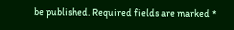be published. Required fields are marked *